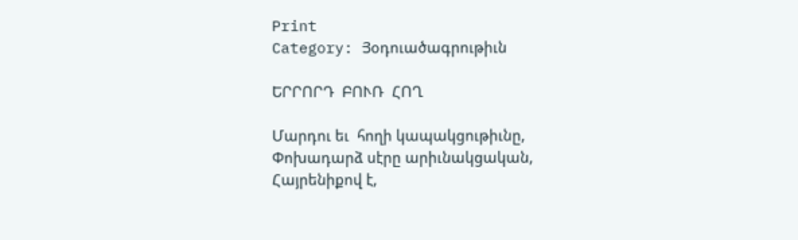Print
Category: Յօդուածագրութիւն

ԵՐՐՈՐԴ  ԲՈՒՌ  ՀՈՂ

Մարդու եւ  հողի կապակցութիւնը,
Փոխադարձ սէրը արիւնակցական,
Հայրենիքով է,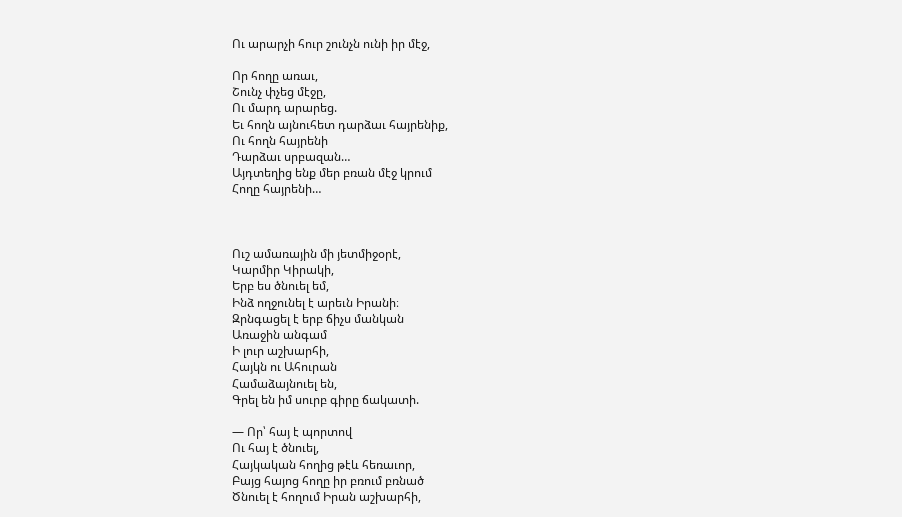Ու արարչի հուր շունչն ունի իր մէջ,

Որ հողը առաւ,
Շունչ փչեց մէջը,
Ու մարդ արարեց.
Եւ հողն այնուհետ դարձաւ հայրենիք,
Ու հողն հայրենի
Դարձաւ սրբազան…
Այդտեղից ենք մեր բռան մէջ կրում
Հողը հայրենի…



Ուշ ամառային մի յետմիջօրէ,
Կարմիր Կիրակի,
Երբ ես ծնուել եմ,
Ինձ ողջունել է արեւն Իրանի։
Զրնգացել է երբ ճիչս մանկան
Առաջին անգամ
Ի լուր աշխարհի,
Հայկն ու Ահուրան
Համաձայնուել են,
Գրել են իմ սուրբ գիրը ճակատի.

— Որ՝ հայ է պորտով
Ու հայ է ծնուել,
Հայկական հողից թէև հեռաւոր,
Բայց հայոց հողը իր բռում բռնած
Ծնուել է հողում Իրան աշխարհի,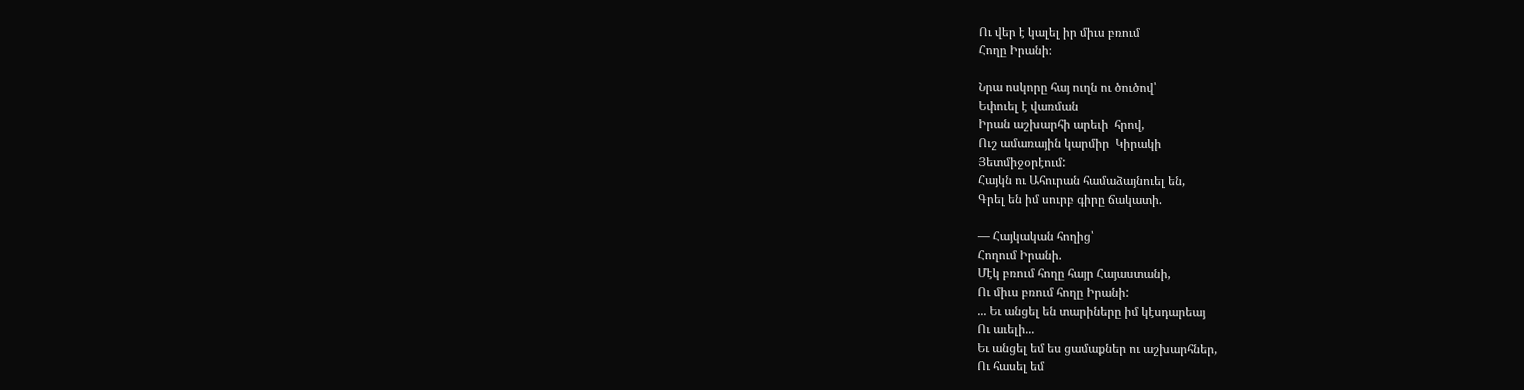Ու վեր է կալել իր միւս բռում
Հողը Իրանի։

Նրա ոսկորը հայ ուղն ու ծուծով՝
Եփուել է վառման
Իրան աշխարհի արեւի  հրով,
Ուշ ամառային կարմիր  Կիրակի
Յետմիջօրէում:
Հայկն ու Ահուրան համաձայնուել են,
Գրել են իմ սուրբ գիրը ճակատի.

— Հայկական հողից՝
Հողում Իրանի.
Մէկ բռում հողը հայր Հայաստանի,
Ու միւս բռում հողը Իրանի:
... Եւ անցել են տարիները իմ կէսդարեայ
Ու աւելի...
Եւ անցել եմ ես ցամաքներ ու աշխարհներ,
Ու հասել եմ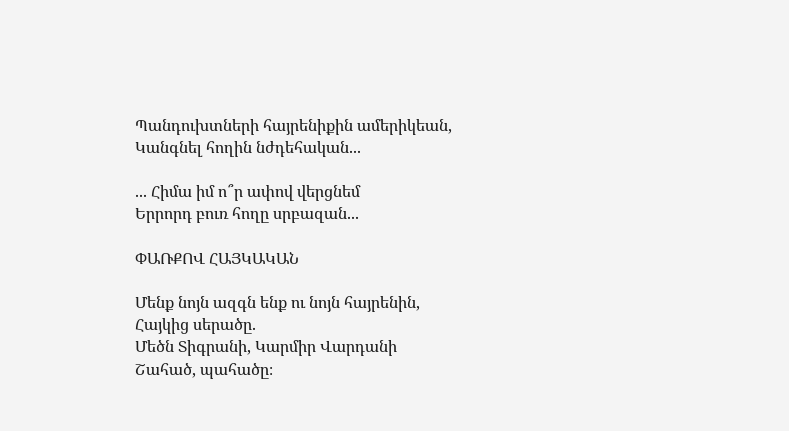Պանդուխտների հայրենիքին ամերիկեան,
Կանգնել հողին նժդեհական...

... Հիմա իմ ո՞ր ափով վերցնեմ
Երրորդ բուռ հողը սրբազան...

ՓԱՌՔՈՎ ՀԱՅԿԱԿԱՆ

Մենք նոյն ազգն ենք ու նոյն հայրենին,
Հայկից սերածը.
Մեծն Տիգրանի, Կարմիր Վարդանի
Շահած, պահածը։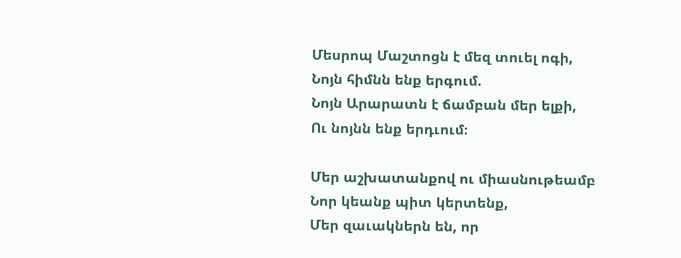Մեսրոպ Մաշտոցն է մեզ տուել ոգի,
Նոյն հիմնն ենք երգում.
Նոյն Արարատն է ճամբան մեր ելքի,
Ու նոյնն ենք երդւում։

Մեր աշխատանքով ու միասնութեամբ
Նոր կեանք պիտ կերտենք,
Մեր զաւակներն են, որ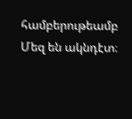համբերութեամբ
Մեզ են ակնդէտ։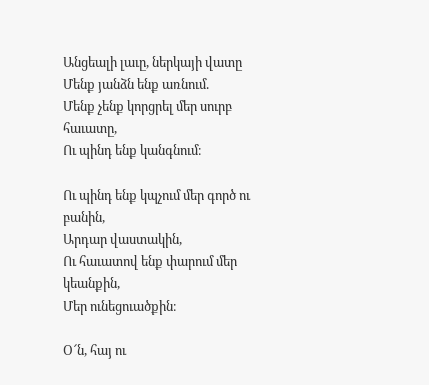Անցեալի լաւը, ներկայի վատը
Մենք յանձն ենք առնում.
Մենք չենք կորցրել մեր սուրբ հաւատը,
Ու պինդ ենք կանգնում։

Ու պինդ ենք կպչում մեր գործ ու բանին,
Արդար վաստակին,
Ու հաւատով ենք փարում մեր կեանքին,
Մեր ունեցուածքին։

Օ՜ն, հայ ու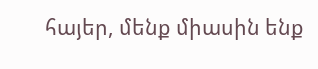հայեր, մենք միասին ենք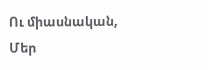Ու միասնական,
Մեր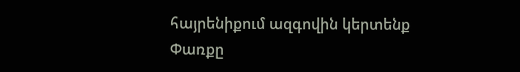հայրենիքում ազգովին կերտենք
Փառքը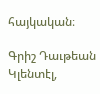հայկական։

Գրիշ Դաւթեան
Կլենտէլ,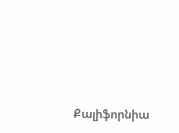Քալիֆորնիա